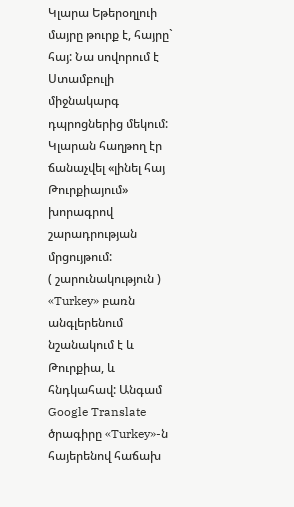Կլարա Եթերօղլուի մայրը թուրք է, հայրը` հայ: Նա սովորում է Ստամբուլի միջնակարգ դպրոցներից մեկում:
Կլարան հաղթող էր ճանաչվել «լինել հայ Թուրքիայում» խորագրով շարադրության մրցույթում:
( շարունակություն )
«Turkey» բառն անգլերենում նշանակում է և Թուրքիա, և հնդկահավ: Անգամ Google Translate ծրագիրը «Turkey»-ն հայերենով հաճախ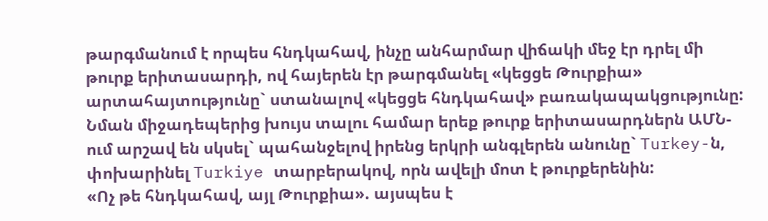թարգմանում է որպես հնդկահավ, ինչը անհարմար վիճակի մեջ էր դրել մի թուրք երիտասարդի, ով հայերեն էր թարգմանել «կեցցե Թուրքիա» արտահայտությունը` ստանալով «կեցցե հնդկահավ» բառակապակցությունը:
Նման միջադեպերից խույս տալու համար երեք թուրք երիտասարդներն ԱՄՆ-ում արշավ են սկսել` պահանջելով իրենց երկրի անգլերեն անունը` Turkey-ն, փոխարինել Turkiye տարբերակով, որն ավելի մոտ է թուրքերենին:
«Ոչ թե հնդկահավ, այլ Թուրքիա». այսպես է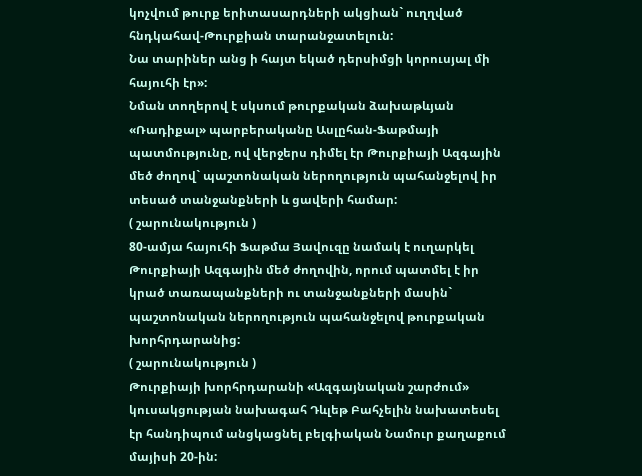կոչվում թուրք երիտասարդների ակցիան` ուղղված հնդկահավ-Թուրքիան տարանջատելուն:
Նա տարիներ անց ի հայտ եկած դերսիմցի կորուսյալ մի հայուհի էր»:
Նման տողերով է սկսում թուրքական ձախաթևյան «Ռադիքալ» պարբերականը Ասլըհան-Ֆաթմայի պատմությունը, ով վերջերս դիմել էր Թուրքիայի Ազգային մեծ ժողով` պաշտոնական ներողություն պահանջելով իր տեսած տանջանքների և ցավերի համար:
( շարունակություն )
80-ամյա հայուհի Ֆաթմա Յավուզը նամակ է ուղարկել Թուրքիայի Ազգային մեծ ժողովին, որում պատմել է իր կրած տառապանքների ու տանջանքների մասին` պաշտոնական ներողություն պահանջելով թուրքական խորհրդարանից:
( շարունակություն )
Թուրքիայի խորհրդարանի «Ազգայնական շարժում» կուսակցության նախագահ Դևլեթ Բահչելին նախատեսել էր հանդիպում անցկացնել բելգիական Նամուր քաղաքում մայիսի 20-ին: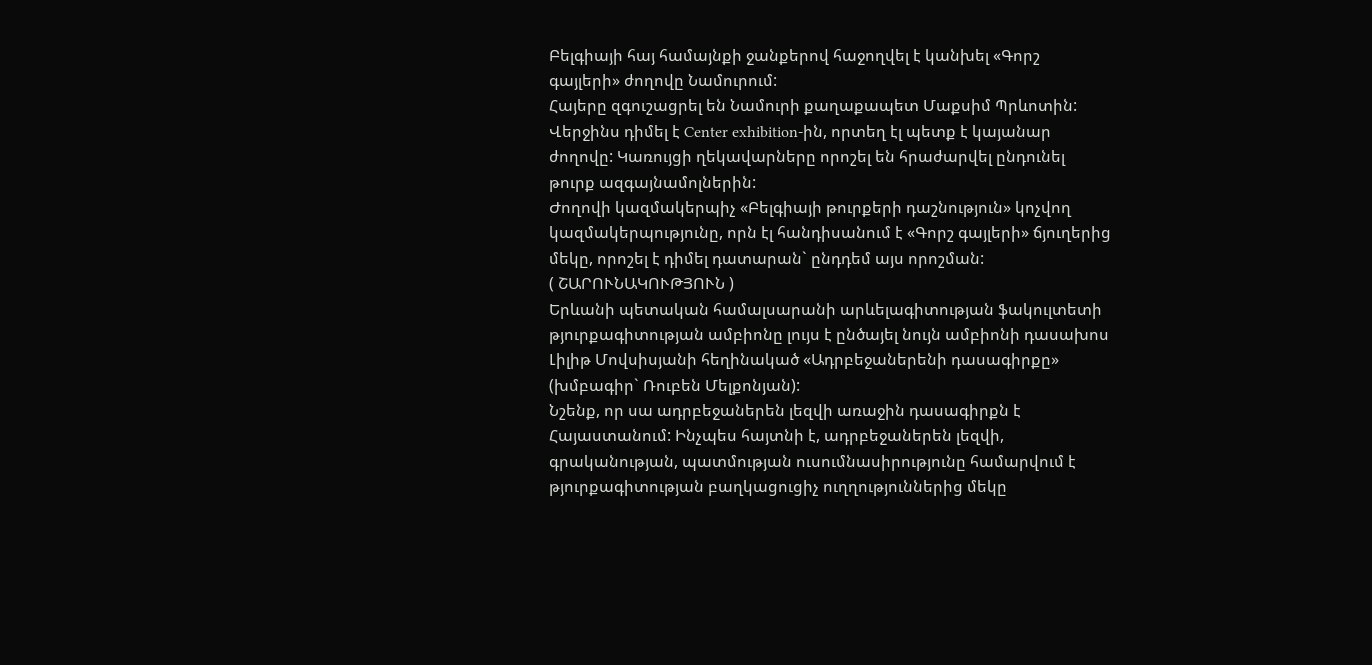Բելգիայի հայ համայնքի ջանքերով հաջողվել է կանխել «Գորշ գայլերի» ժողովը Նամուրում:
Հայերը զգուշացրել են Նամուրի քաղաքապետ Մաքսիմ Պրևոտին: Վերջինս դիմել է Center exhibition-ին, որտեղ էլ պետք է կայանար ժողովը: Կառույցի ղեկավարները որոշել են հրաժարվել ընդունել թուրք ազգայնամոլներին:
Ժողովի կազմակերպիչ «Բելգիայի թուրքերի դաշնություն» կոչվող կազմակերպությունը, որն էլ հանդիսանում է «Գորշ գայլերի» ճյուղերից մեկը, որոշել է դիմել դատարան` ընդդեմ այս որոշման:
( ՇԱՐՈՒՆԱԿՈՒԹՅՈՒՆ )
Երևանի պետական համալսարանի արևելագիտության ֆակուլտետի թյուրքագիտության ամբիոնը լույս է ընծայել նույն ամբիոնի դասախոս Լիլիթ Մովսիսյանի հեղինակած «Ադրբեջաներենի դասագիրքը» (խմբագիր` Ռուբեն Մելքոնյան):
Նշենք, որ սա ադրբեջաներեն լեզվի առաջին դասագիրքն է Հայաստանում: Ինչպես հայտնի է, ադրբեջաներեն լեզվի, գրականության, պատմության ուսումնասիրությունը համարվում է թյուրքագիտության բաղկացուցիչ ուղղություններից մեկը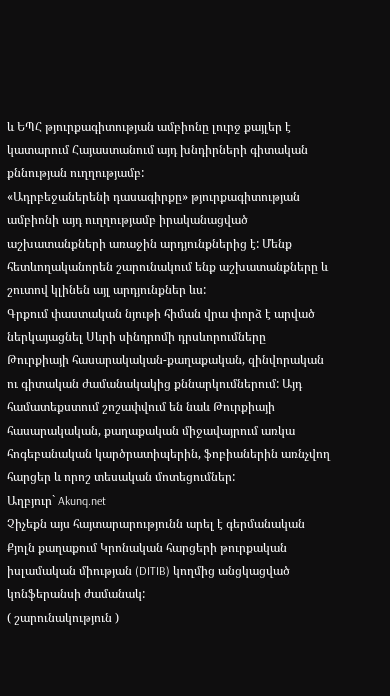և ԵՊՀ թյուրքագիտության ամբիոնը լուրջ քայլեր է կատարում Հայաստանում այդ խնդիրների գիտական քննության ուղղությամբ:
«Ադրբեջաներենի դասագիրքը» թյուրքագիտության ամբիոնի այդ ուղղությամբ իրականացված աշխատանքների առաջին արդյունքներից է: Մենք հետևողականորեն շարունակում ենք աշխատանքները և շուտով կլինեն այլ արդյունքներ ևս:
Գրքում փաստական նյութի հիման վրա փորձ է արված ներկայացնել Սևրի սինդրոմի դրսևորումները Թուրքիայի հասարակական-քաղաքական, զինվորական ու գիտական ժամանակակից քննարկումներում: Այդ համատեքստում շոշափվում են նաև Թուրքիայի հասարակական, քաղաքական միջավայրում առկա հոգեբանական կարծրատիպերին, ֆոբիաներին առնչվող հարցեր և որոշ տեսական մոտեցումներ:
Աղբյուր` Akunq.net
Չիչեքն այս հայտարարությունն արել է գերմանական Քյոլն քաղաքում Կրոնական հարցերի թուրքական իսլամական միության (DITIB) կողմից անցկացված կոնֆերանսի ժամանակ:
( շարունակություն )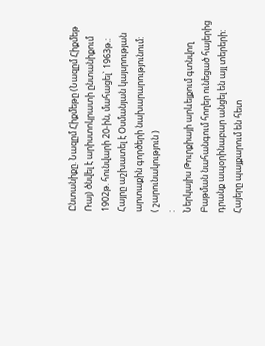Ընտանիքը. Նազըմ Հիքմեթը (Նազըմ Հիքմեթ Ռայ) ծնվել է արիստոկրատի ընտանիքում 1902թ. հունվարի 20-ին, մահացել` 1963թ.: Հայրը աշխատել է Օսմանյան կայսրության արտաքին գործերի նախարարությունում:
( շարունակություն )
:
Ներկայիս Թուրքիայի արևելքում գտնվող Բաթման նահանգում հողեր ունեցած հայերից դրանք ապօրինաբար անցել են այլ տերերի:
Հայերը պայքարում են հետ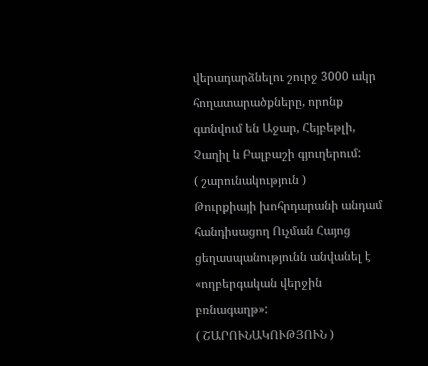վերադարձնելու շուրջ 3000 ակր հողատարածքները, որոնք գտնվում են Աջար, Հեյբեթլի, Չաղիլ և Բալբաշի գյուղերում:
( շարունակություն )
Թուրքիայի խոհրդարանի անդամ հանդիսացող Ուչման Հայոց ցեղասպանությունն անվանել է «ողբերգական վերջին բռնագաղթ»:
( ՇԱՐՈՒՆԱԿՈՒԹՅՈՒՆ )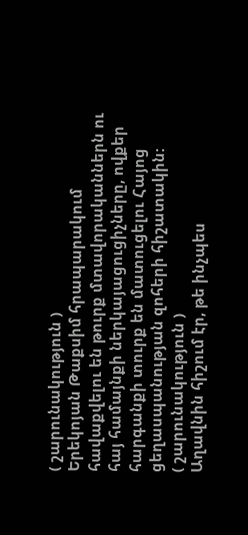( շարունակություն )
Երեկոյան Թաքսիմ հրապարակում հավաքվելու են թուրք մտավորականներն ու հայ համայնքի ներկայացուցիչները, ովքեր հարգանքի տուրք են մատուցելու Հայոց ցեղասպանության զոհերի հիշատակին:
( շարունակություն )
Աղավնին հիշում էր, թե ինչպես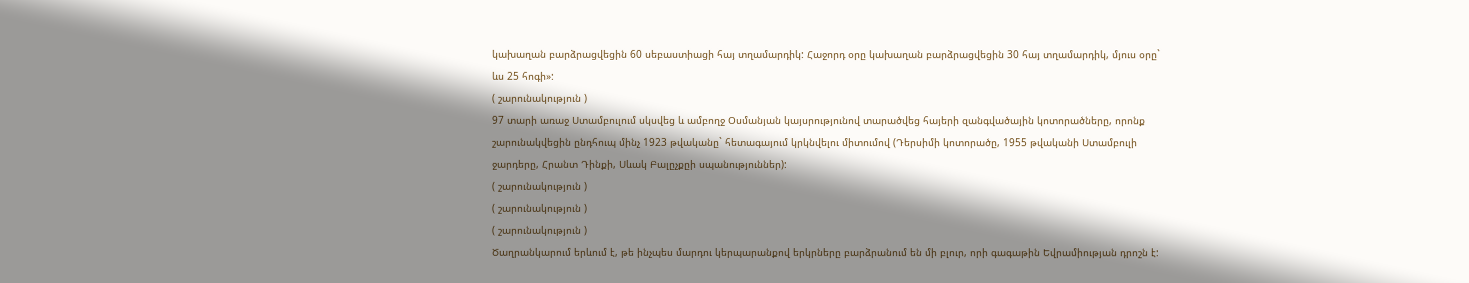կախաղան բարձրացվեցին 60 սեբաստիացի հայ տղամարդիկ: Հաջորդ օրը կախաղան բարձրացվեցին 30 հայ տղամարդիկ, մյուս օրը` ևս 25 հոգի»:
( շարունակություն )
97 տարի առաջ Ստամբուլում սկսվեց և ամբողջ Օսմանյան կայսրությունով տարածվեց հայերի զանգվածային կոտորածները, որոնք շարունակվեցին ընդհուպ մինչ 1923 թվականը` հետագայում կրկնվելու միտումով (Դերսիմի կոտորածը, 1955 թվականի Ստամբուլի ջարդերը, Հրանտ Դինքի, Սևակ Բալըչքըի սպանություններ):
( շարունակություն )
( շարունակություն )
( շարունակություն )
Ծաղրանկարում երևում է, թե ինչպես մարդու կերպարանքով երկրները բարձրանում են մի բլուր, որի գագաթին Եվրամիության դրոշն է: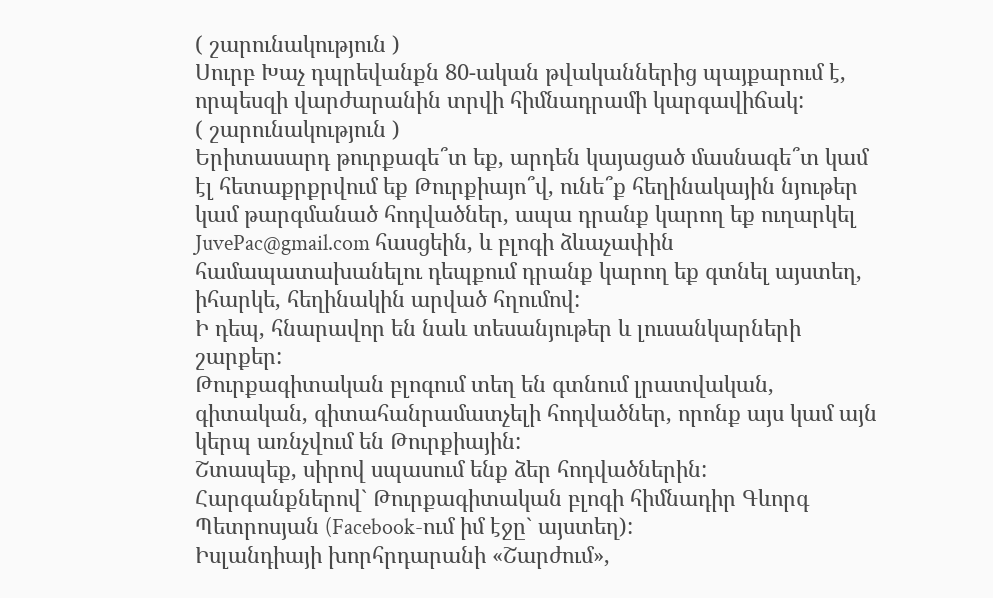( շարունակություն )
Սուրբ Խաչ դպրեվանքն 80-ական թվականներից պայքարում է, որպեսզի վարժարանին տրվի հիմնադրամի կարգավիճակ:
( շարունակություն )
Երիտասարդ թուրքագե՞տ եք, արդեն կայացած մասնագե՞տ կամ էլ հետաքրքրվում եք Թուրքիայո՞վ, ունե՞ք հեղինակային նյութեր կամ թարգմանած հոդվածներ, ապա դրանք կարող եք ուղարկել JuvePac@gmail.com հասցեին, և բլոգի ձևաչափին համապատախանելու դեպքում դրանք կարող եք գտնել այստեղ, իհարկե, հեղինակին արված հղումով:
Ի դեպ, հնարավոր են նաև տեսանյութեր և լուսանկարների շարքեր:
Թուրքագիտական բլոգում տեղ են գտնում լրատվական, գիտական, գիտահանրամատչելի հոդվածներ, որոնք այս կամ այն կերպ առնչվում են Թուրքիային:
Շտապեք, սիրով սպասում ենք ձեր հոդվածներին:
Հարգանքներով` Թուրքագիտական բլոգի հիմնադիր Գևորգ Պետրոսյան (Facebook-ում իմ էջը` այստեղ):
Իսլանդիայի խորհրդարանի «Շարժում»,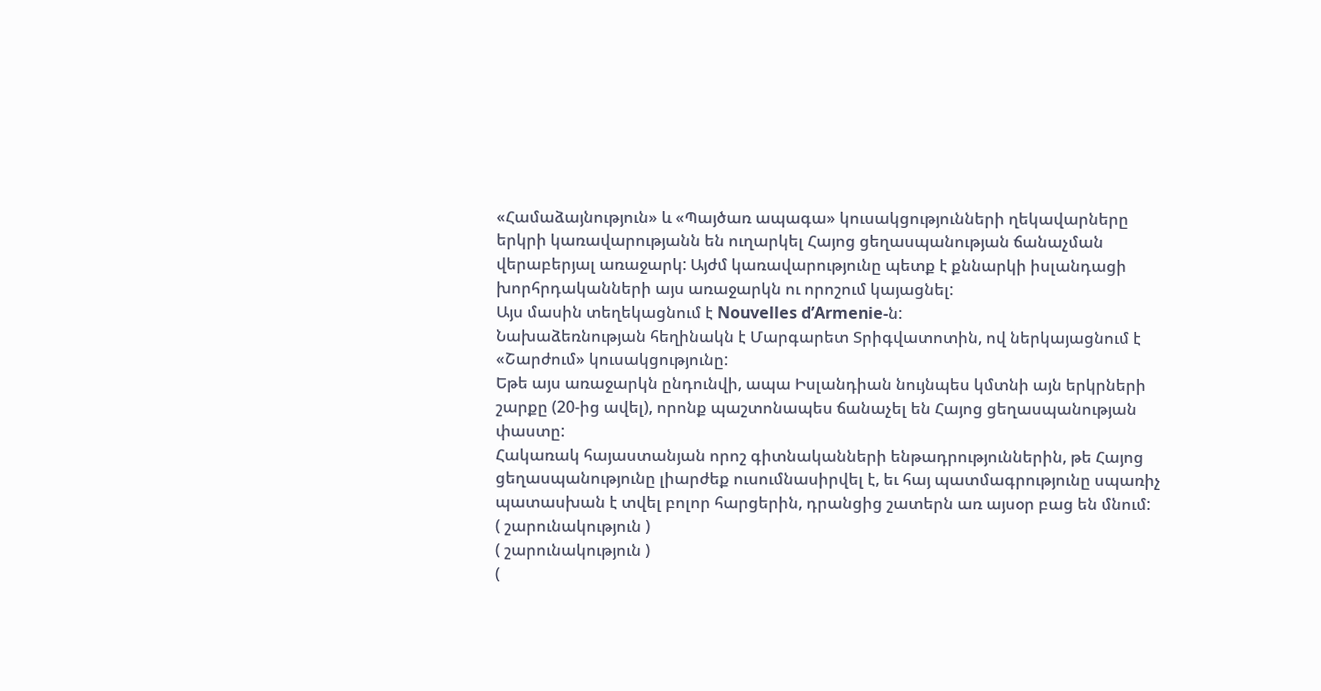«Համաձայնություն» և «Պայծառ ապագա» կուսակցությունների ղեկավարները երկրի կառավարությանն են ուղարկել Հայոց ցեղասպանության ճանաչման վերաբերյալ առաջարկ: Այժմ կառավարությունը պետք է քննարկի իսլանդացի խորհրդականների այս առաջարկն ու որոշում կայացնել:
Այս մասին տեղեկացնում է Nouvelles d’Armenie-ն:
Նախաձեռնության հեղինակն է Մարգարետ Տրիգվատոտին, ով ներկայացնում է «Շարժում» կուսակցությունը:
Եթե այս առաջարկն ընդունվի, ապա Իսլանդիան նույնպես կմտնի այն երկրների շարքը (20-ից ավել), որոնք պաշտոնապես ճանաչել են Հայոց ցեղասպանության փաստը:
Հակառակ հայաստանյան որոշ գիտնականների ենթադրություններին, թե Հայոց ցեղասպանությունը լիարժեք ուսումնասիրվել է, եւ հայ պատմագրությունը սպառիչ պատասխան է տվել բոլոր հարցերին, դրանցից շատերն առ այսօր բաց են մնում:
( շարունակություն )
( շարունակություն )
(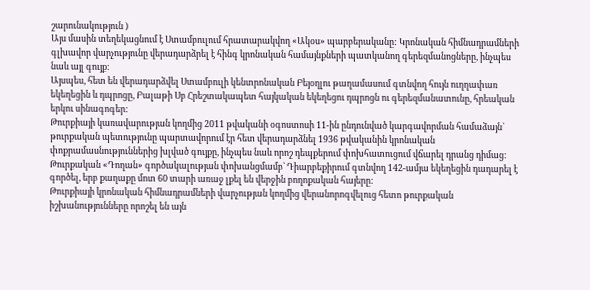շարունակություն )
Այս մասին տեղեկացնում է Ստամբուլում հրատարակվող «Ակօս» պարբերականը: Կրոնական հիմնադրամների գլխավոր վարչությունը վերադարձրել է հինգ կրոնական համայնքների պատկանող գերեզմանոցները, ինչպես նաև այլ գույք:
Այսպես, հետ են վերադարձվել Ստամբուլի կենտրոնական Բեյօղլու թաղամասում գտնվող հույն ուղղափառ եկեղեցին և դպրոցը, Բալաթի Սբ Հրեշտակապետ հայկական եկեղեցու դպրոցն ու գերեզմանատունը, հրեական երկու սինագոգեր:
Թուրքիայի կառավարության կողմից 2011 թվականի օգոստոսի 11-ին ընդունված կարգավորման համաձայն` թուրքական պետությունը պարտավորում էր հետ վերադարձնել 1936 թվականին կրոնական փոքրամասնություններից խլված գույքը, ինչպես նաև որոշ դեպքերում փոխհատուցում վճարել դրանց դիմաց:
Թուրքական «Դողան» գործակալության փոխանցմամբ` Դիարբեքիրում գտնվող 142-ամյա եկեղեցին դադարել է գործել, երբ քաղաքը մոտ 60 տարի առաջ լքել են վերջին բողոքական հայերը:
Թուրքիայի կրոնական հիմնադրամների վարչության կողմից վերանորոգվելուց հետո թուրքական իշխանությունները որոշել են այն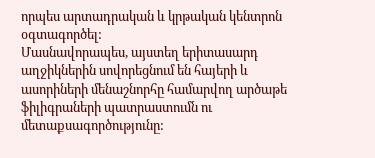որպես արտադրական և կրթական կենտրոն օգտագործել:
Մասնավորապես, այստեղ երիտասարդ աղջիկներին սովորեցնում են հայերի և ասորիների մենաշնորհը համարվող արծաթե ֆիլիգրաների պատրաստումն ու մետաքսագործությունը: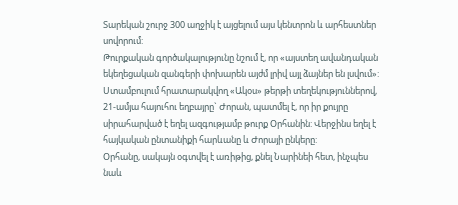Տարեկան շուրջ 300 աղջիկ է այցելում այս կենտրոն և արհեստներ սովորում:
Թուրքական գործակալությունը նշում է, որ «այստեղ ավանդական եկեղեցական զանգերի փոխարեն այժմ լրիվ այլ ձայներ են լսվում»:
Ստամբուլում հրատարակվող «Ակօս» թերթի տեղեկություններով, 21-ամյա հայուհու եղբայրը` Ժորան, պատմել է, որ իր քույրը սիրահարված է եղել ազգությամբ թուրք Օրհանին: Վերջինս եղել է հայկական ընտանիքի հարևանը և Ժորայի ընկերը:
Օրհանը, սակայն օգտվել է առիթից, քնել Նարինեի հետ, ինչպես նաև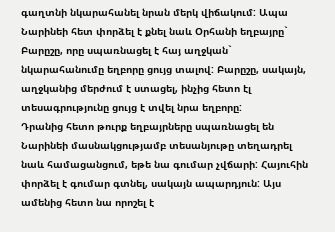գաղտնի նկարահանել նրան մերկ վիճակում: Ապա Նարինեի հետ փորձել է քնել նաև Օրհանի եղբայրը` Բարըշը, որը սպառնացել է հայ աղջկան` նկարահանումը եղբորը ցույց տալով: Բարըշը, սակայն, աղջկանից մերժում է ստացել, ինչից հետո էլ տեսագրությունը ցույց է տվել նրա եղբորը:
Դրանից հետո թուրք եղբայրները սպառնացել են Նարինեի մասնակցությամբ տեսանյութը տեղադրել նաև համացանցում, եթե նա գումար չվճարի: Հայուհին փորձել է գումար գտնել, սակայն ապարդյուն: Այս ամենից հետո նա որոշել է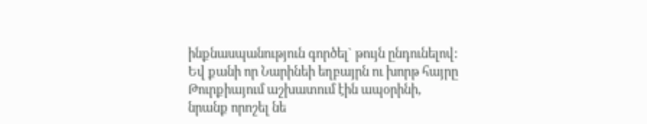ինքնասպանություն գործել` թույն ընդունելով:
Եվ քանի որ Նարինեի եղբայրն ու խորթ հայրը Թուրքիայում աշխատում էին ապօրինի, նրանք որոշել նե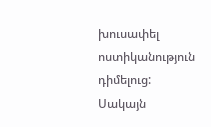խուսափել ոստիկանություն դիմելուց: Սակայն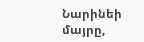Նարինեի մայրը,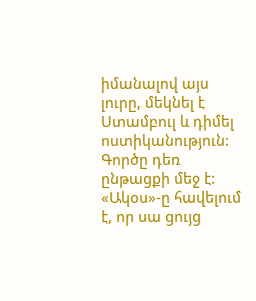իմանալով այս լուրը, մեկնել է Ստամբուլ և դիմել ոստիկանություն: Գործը դեռ ընթացքի մեջ է:
«Ակօս»-ը հավելում է, որ սա ցույց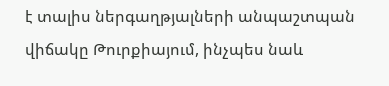է տալիս ներգաղթյալների անպաշտպան վիճակը Թուրքիայում, ինչպես նաև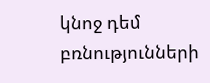կնոջ դեմ բռնությունների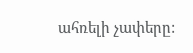ահռելի չափերը: